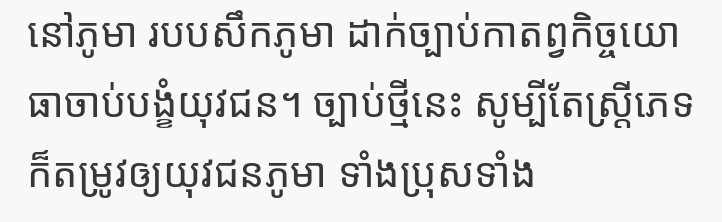នៅភូមា របបសឹកភូមា ដាក់ច្បាប់កាតព្វកិច្ចយោធាចាប់បង្ខំយុវជន។ ច្បាប់ថ្មីនេះ សូម្បីតែស្ត្រីភេទក៏តម្រូវឲ្យយុវជនភូមា ទាំងប្រុសទាំង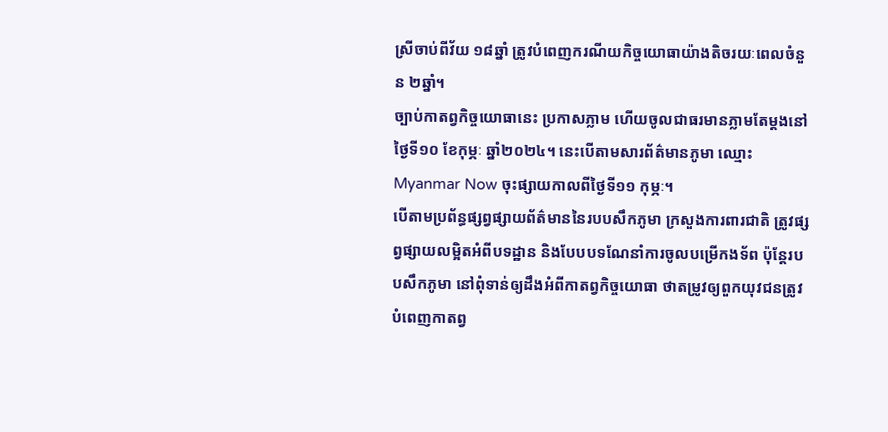ស្រីចាប់ពីវ័យ ១៨ឆ្នាំ ត្រូវបំពេញករណីយកិច្ចយោធាយ៉ាងតិចរយៈពេលចំនួន ២ឆ្នាំ។
ច្បាប់កាតព្វកិច្ចយោធានេះ ប្រកាសភ្លាម ហើយចូលជាធរមានភ្លាមតែម្តងនៅថ្ងៃទី១០ ខែកុម្ភៈ ឆ្នាំ២០២៤។ នេះបើតាមសារព័ត៌មានភូមា ឈ្មោះ Myanmar Now ចុះផ្សាយកាលពីថ្ងៃទី១១ កុម្ភៈ។
បើតាមប្រព័ន្ធផ្សព្វផ្សាយព័ត៌មាននៃរបបសឹកភូមា ក្រសួងការពារជាតិ ត្រូវផ្សព្វផ្សាយលម្អិតអំពីបទដ្ឋាន និងបែបបទណែនាំការចូលបម្រើកងទ័ព ប៉ុន្តែរបបសឹកភូមា នៅពុំទាន់ឲ្យដឹងអំពីកាតព្វកិច្ចយោធា ថាតម្រូវឲ្យពួកយុវជនត្រូវបំពេញកាតព្វ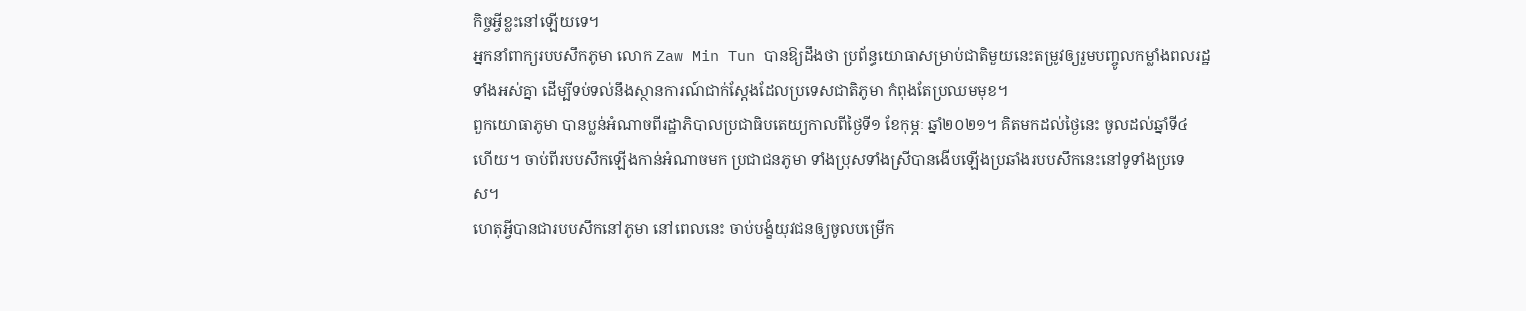កិច្ចអ្វីខ្លះនៅឡើយទេ។
អ្នកនាំពាក្យរបបសឹកភូមា លោក Zaw Min Tun បានឱ្យដឹងថា ប្រព័ន្ធយោធាសម្រាប់ជាតិមួយនេះតម្រូវឲ្យរួមបញ្ចូលកម្លាំងពលរដ្ឋទាំងអស់គ្នា ដើម្បីទប់ទល់នឹងស្ថានការណ៍ជាក់ស្តែងដែលប្រទេសជាតិភូមា កំពុងតែប្រឈមមុខ។
ពួកយោធាភូមា បានប្លន់អំណាចពីរដ្ឋាភិបាលប្រជាធិបតេយ្យកាលពីថ្ងៃទី១ ខែកុម្ភៈ ឆ្នាំ២០២១។ គិតមកដល់ថ្ងៃនេះ ចូលដល់ឆ្នាំទី៤ ហើយ។ ចាប់ពីរបបសឹកឡើងកាន់អំណាចមក ប្រជាជនភូមា ទាំងប្រុសទាំងស្រីបានងើបឡើងប្រឆាំងរបបសឹកនេះនៅទូទាំងប្រទេស។
ហេតុអ្វីបានជារបបសឹកនៅភូមា នៅពេលនេះ ចាប់បង្ខំយុវជនឲ្យចូលបម្រើក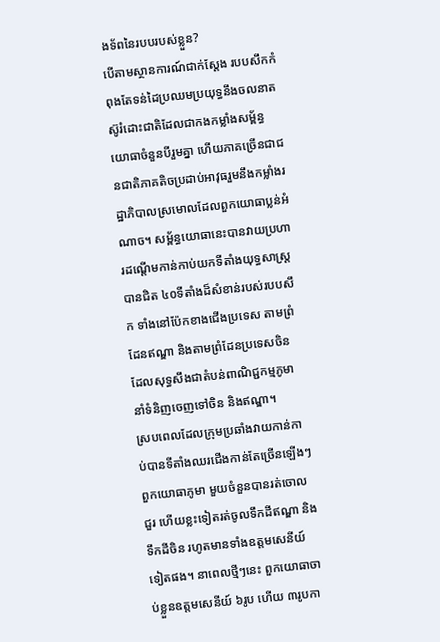ងទ័ពនៃរបបរបស់ខ្លួន?
បើតាមស្ថានការណ៍ជាក់ស្ដែង របបសឹកកំពុងតែទន់ដៃប្រឈមប្រយុទ្ធនឹងចលនាតស៊ូរំដោះជាតិដែលជាកងកម្លាំងសម្ព័ន្ធយោធាចំនួនបីរួមគ្នា ហើយភាគច្រើនជាជនជាតិភាគតិចប្រដាប់អាវុធរួមនឹងកម្លាំងរដ្ឋាភិបាលស្រមោលដែលពួកយោធាប្លន់អំណាច។ សម្ព័ន្ធយោធានេះបានវាយប្រហារដណ្តើមកាន់កាប់យកទីតាំងយុទ្ធសាស្ត្របានជិត ៤០ទីតាំងដ៏សំខាន់របស់របបសឹក ទាំងនៅប៉ែកខាងជើងប្រទេស តាមព្រំដែនឥណ្ឌា និងតាមព្រំដែនប្រទេសចិន ដែលសុទ្ធសឹងជាតំបន់ពាណិជ្ជកម្មភូមា នាំទំនិញចេញទៅចិន និងឥណ្ឌា។
ស្របពេលដែលក្រុមប្រឆាំងវាយកាន់កាប់បានទីតាំងឈរជើងកាន់តែច្រើនឡើងៗ ពួកយោធាភូមា មួយចំនួនបានរត់ចោលជួរ ហើយខ្លះទៀតរត់ចូលទឹកដីឥណ្ឌា និងទឹកដីចិន រហូតមានទាំងឧត្តមសេនីយ៍ទៀតផង។ នាពេលថ្មីៗនេះ ពួកយោធាចាប់ខ្លួនឧត្តមសេនីយ៍ ៦រូប ហើយ ៣រូបកា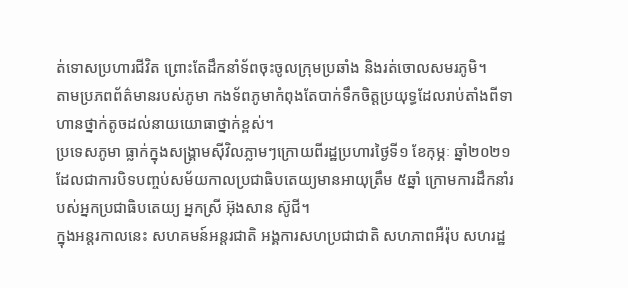ត់ទោសប្រហារជីវិត ព្រោះតែដឹកនាំទ័ពចុះចូលក្រុមប្រឆាំង និងរត់ចោលសមរភូមិ។
តាមប្រភពព័ត៌មានរបស់ភូមា កងទ័ពភូមាកំពុងតែបាក់ទឹកចិត្តប្រយុទ្ធដែលរាប់តាំងពីទាហានថ្នាក់តូចដល់នាយយោធាថ្នាក់ខ្ពស់។
ប្រទេសភូមា ធ្លាក់ក្នុងសង្គ្រាមស៊ីវិលភ្លាមៗក្រោយពីរដ្ឋប្រហារថ្ងៃទី១ ខែកុម្ភៈ ឆ្នាំ២០២១ ដែលជាការបិទបញ្ចប់សម័យកាលប្រជាធិបតេយ្យមានអាយុត្រឹម ៥ឆ្នាំ ក្រោមការដឹកនាំរបស់អ្នកប្រជាធិបតេយ្យ អ្នកស្រី អ៊ុងសាន ស៊ូជី។
ក្នុងអន្តរកាលនេះ សហគមន៍អន្តរជាតិ អង្គការសហប្រជាជាតិ សហភាពអឺរ៉ុប សហរដ្ឋ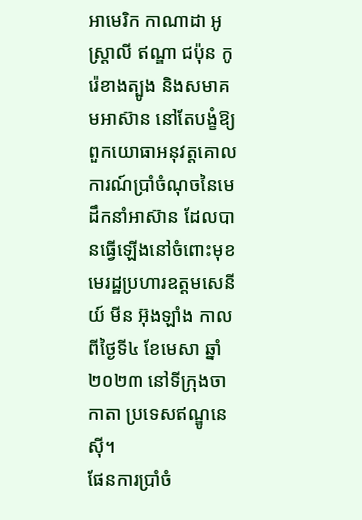អាមេរិក កាណាដា អូស្ត្រាលី ឥណ្ឌា ជប៉ុន កូរ៉េខាងត្បូង និងសមាគមអាស៊ាន នៅតែបង្ខំឱ្យពួកយោធាអនុវត្តគោលការណ៍ប្រាំចំណុចនៃមេដឹកនាំអាស៊ាន ដែលបានធ្វើឡើងនៅចំពោះមុខមេរដ្ឋប្រហារឧត្តមសេនីយ៍ មីន អ៊ុងឡាំង កាលពីថ្ងៃទី៤ ខែមេសា ឆ្នាំ២០២៣ នៅទីក្រុងចាកាតា ប្រទេសឥណ្ឌូនេស៊ី។
ផែនការប្រាំចំ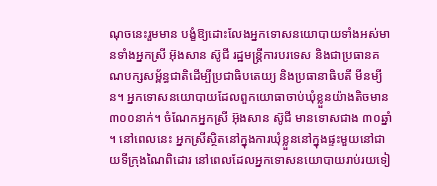ណុចនេះរួមមាន បង្ខំឱ្យដោះលែងអ្នកទោសនយោបាយទាំងអស់មានទាំងអ្នកស្រី អ៊ុងសាន ស៊ូជី រដ្ឋមន្ដ្រីការបរទេស និងជាប្រធានគណបក្សសម្ព័ន្ធជាតិដើម្បីប្រជាធិបតេយ្យ និងប្រធានាធិបតី មីនម្យីន។ អ្នកទោសនយោបាយដែលពួកយោធាចាប់ឃុំខ្លួនយ៉ាងតិចមាន ៣០០នាក់។ ចំណែកអ្នកស្រី អ៊ុងសាន ស៊ូជី មានទោសជាង ៣០ឆ្នាំ ។ នៅពេលនេះ អ្នកស្រីស្ថិតនៅក្នុងការឃុំខ្លួននៅក្នុងផ្ទះមួយនៅជាយទីក្រុងណៃពិដោរ នៅពេលដែលអ្នកទោសនយោបាយរាប់រយទៀ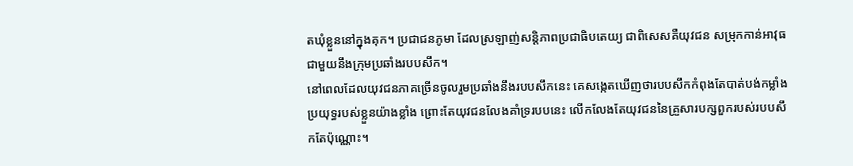តឃុំខ្លួននៅក្នុងគុក។ ប្រជាជនភូមា ដែលស្រឡាញ់សន្តិភាពប្រជាធិបតេយ្យ ជាពិសេសគឺយុវជន សម្រុកកាន់អាវុធជាមួយនឹងក្រុមប្រឆាំងរបបសឹក។
នៅពេលដែលយុវជនភាគច្រើនចូលរួមប្រឆាំងនឹងរបបសឹកនេះ គេសង្កេតឃើញថារបបសឹកកំពុងតែបាត់បង់កម្លាំងប្រយុទ្ធរបស់ខ្លួនយ៉ាងខ្លាំង ព្រោះតែយុវជនលែងគាំទ្ររបបនេះ លើកលែងតែយុវជននៃគ្រួសារបក្សពួករបស់របបសឹកតែប៉ុណ្ណោះ។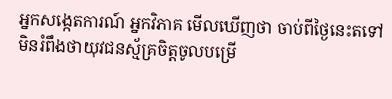អ្នកសង្កេតការណ៍ អ្នកវិភាគ មើលឃើញថា ចាប់ពីថ្ងៃនេះតទៅ មិនរំពឹងថាយុវជនស្ម័គ្រចិត្តចូលបម្រើ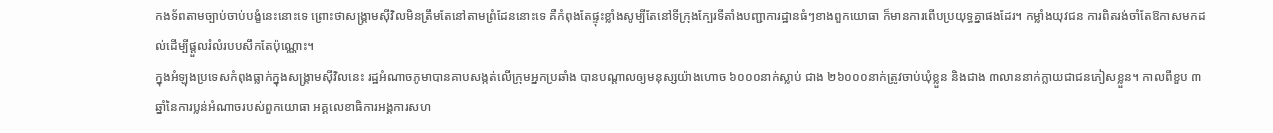កងទ័ពតាមច្បាប់ចាប់បង្ខំនេះនោះទេ ព្រោះថាសង្គ្រាមស៊ីវិលមិនត្រឹមតែនៅតាមព្រំដែននោះទេ គឺកំពុងតែផ្ទុះខ្លាំងសូម្បីតែនៅទីក្រុងក្បែរទីតាំងបញ្ជាការដ្ឋានធំៗខាងពួកយោធា ក៏មានការពើបប្រយុទ្ធគ្នាផងដែរ។ កម្លាំងយុវជន ការពិតរង់ចាំតែឱកាសមកដល់ដើម្បីផ្ដួលរំលំរបបសឹកតែប៉ុណ្ណោះ។
ក្នុងអំឡុងប្រទេសកំពុងធ្លាក់ក្នុងសង្គ្រាមស៊ីវិលនេះ រដ្ឋអំណាចភូមាបានគាបសង្កត់លើក្រុមអ្នកប្រឆាំង បានបណ្តាលឲ្យមនុស្សយ៉ាងហោច ៦០០០នាក់ស្លាប់ ជាង ២៦០០០នាក់ត្រូវចាប់ឃុំខ្លួន និងជាង ៣លាននាក់ក្លាយជាជនភៀសខ្លួន។ កាលពីខួប ៣ឆ្នាំនៃការប្លន់អំណាចរបស់ពួកយោធា អគ្គលេខាធិការអង្គការសហ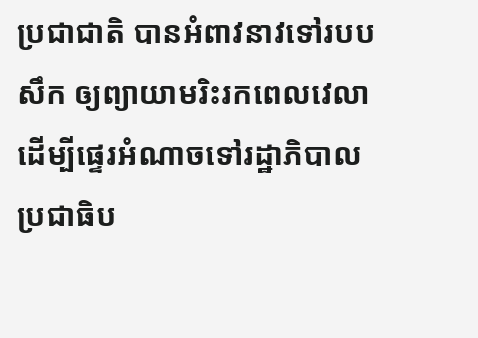ប្រជាជាតិ បានអំពាវនាវទៅរបបសឹក ឲ្យព្យាយាមរិះរកពេលវេលាដើម្បីផ្ទេរអំណាចទៅរដ្ឋាភិបាលប្រជាធិប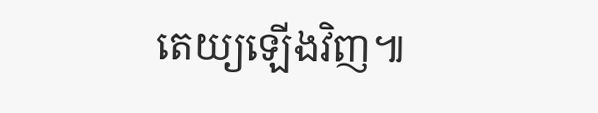តេយ្យឡើងវិញ៕